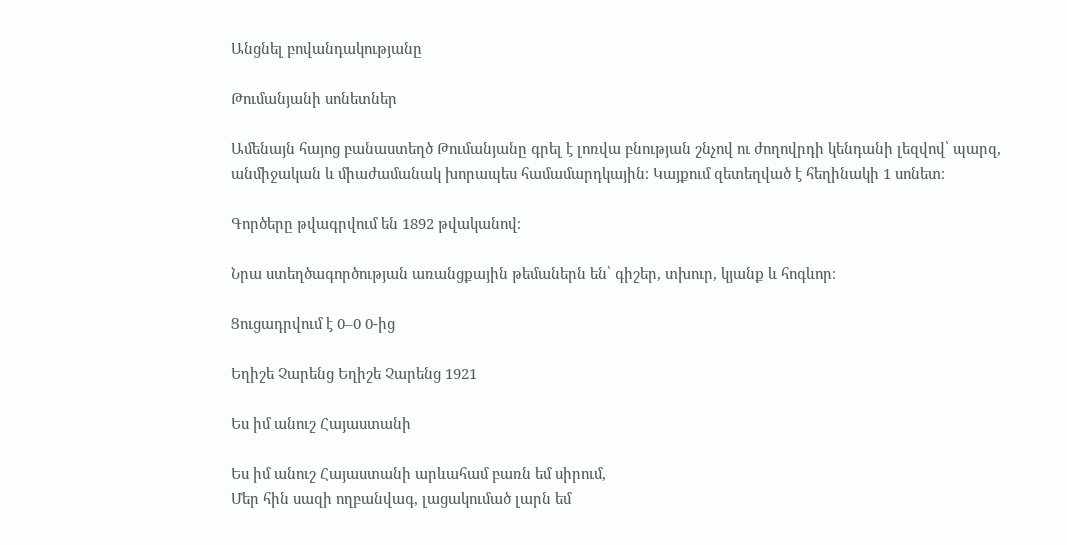Անցնել բովանդակությանը

Թումանյանի սոնետներ

Ամենայն հայոց բանաստեղծ Թումանյանը գրել է լոռվա բնության շնչով ու ժողովրդի կենդանի լեզվով՝ պարզ, անմիջական և միաժամանակ խորապես համամարդկային։ Կայքում զետեղված է հեղինակի 1 սոնետ։

Գործերը թվագրվում են 1892 թվականով։

Նրա ստեղծագործության առանցքային թեմաներն են՝ գիշեր, տխուր, կյանք և հոգևոր։

Ցուցադրվում է 0–0 0-ից

Եղիշե Չարենց Եղիշե Չարենց 1921

Ես իմ անուշ Հայաստանի

Ես իմ անուշ Հայաստանի արևահամ բառն եմ սիրում,
Մեր հին սազի ողբանվագ, լացակումած լարն եմ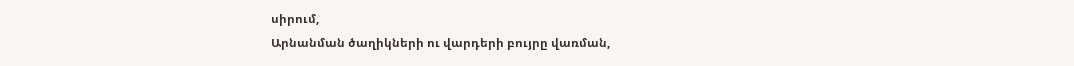սիրում,
Արնանման ծաղիկների ու վարդերի բույրը վառման,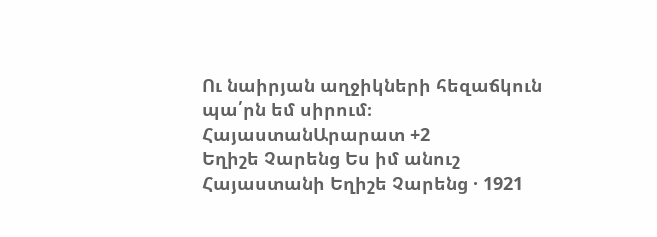Ու նաիրյան աղջիկների հեզաճկուն պա՛րն եմ սիրում։
ՀայաստանԱրարատ +2
Եղիշե Չարենց Ես իմ անուշ Հայաստանի Եղիշե Չարենց · 1921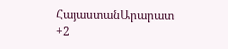ՀայաստանԱրարատ +2